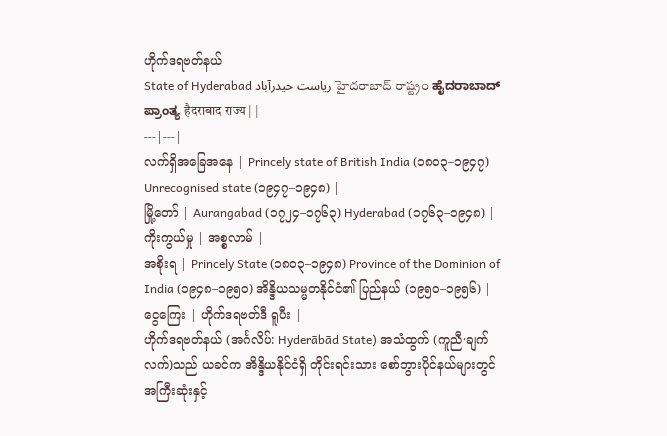ဟိုက်ဒရဗတ်နယ်
State of Hyderabad ریاست حیدرآباد హైదరాబాద్ రాష్ట్రం ಹೈದರಾಬಾದ್ ಪ್ರಾಂತ್ಯ हैदराबाद राज्य | |
---|---|
လက်ရှိအခြေအနေ | Princely state of British India (၁၈၀၃–၁၉၄၇) Unrecognised state (၁၉၄၇–၁၉၄၈) |
မြို့တော် | Aurangabad (၁၇၂၄–၁၇၆၃) Hyderabad (၁၇၆၃–၁၉၄၈) |
ကိုးကွယ်မှု | အစ္စလာမ် |
အစိုးရ | Princely State (၁၈၀၃–၁၉၄၈) Province of the Dominion of India (၁၉၄၈–၁၉၅၀) အိန္ဒိယသမ္မတနိုင်ငံ၏ ပြည်နယ် (၁၉၅၀–၁၉၅၆) |
ငွေကြေး | ဟိုက်ဒရဗတ်ဒီ ရူပီး |
ဟိုက်ဒရဗတ်နယ် (အင်္ဂလိပ်: Hyderābād State) အသံထွက် (ကူညီ·ချက်လက်)သည် ယခင်က အိန္ဒိယနိုင်ငံရှိ တိုင်းရင်းသား စော်ဘွားပိုင်နယ်များတွင် အကြီးဆုံးနှင့်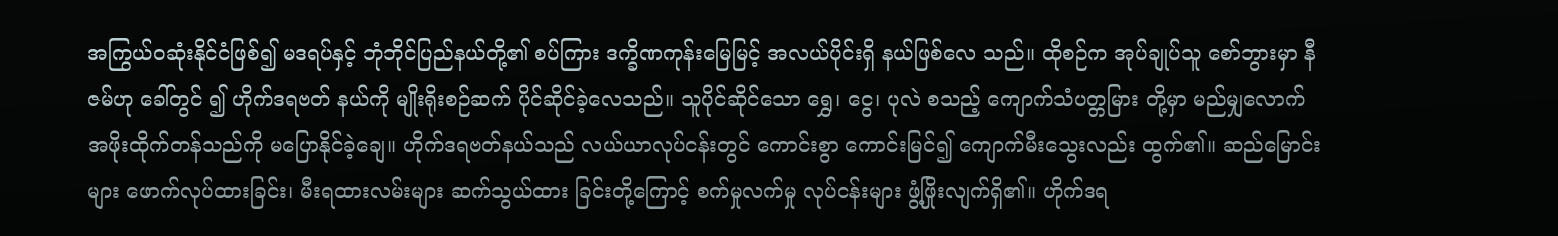အကြွယ်ဝဆုံးနိုင်ငံဖြစ်၍ မဒရပ်နှင့် ဘုံဘိုင်ပြည်နယ်တို့၏ စပ်ကြား ဒက္ခိဏကုန်းမြေမြင့် အလယ်ပိုင်းရှိ နယ်ဖြစ်လေ သည်။ ထိုစဉ်က အုပ်ချုပ်သူ စော်ဘွားမှာ နီဇမ်ဟု ခေါ်တွင် ၍ ဟိုက်ဒရဗတ် နယ်ကို မျိုးရိုးစဉ်ဆက် ပိုင်ဆိုင်ခဲ့လေသည်။ သူပိုင်ဆိုင်သော ရွှေ၊ ငွေ၊ ပုလဲ စသည့် ကျောက်သံပတ္တမြား တို့မှာ မည်မျှလောက် အဖိုးထိုက်တန်သည်ကို မပြောနိုင်ခဲ့ချေ။ ဟိုက်ဒရဗတ်နယ်သည် လယ်ယာလုပ်ငန်းတွင် ကောင်းစွာ ကောင်းမြင်၍ ကျောက်မီးသွေးလည်း ထွက်၏။ ဆည်မြောင်း များ ဖောက်လုပ်ထားခြင်း၊ မီးရထားလမ်းများ ဆက်သွယ်ထား ခြင်းတို့ကြောင့် စက်မှုလက်မှု လုပ်ငန်းများ ဖွံ့ဖြိုးလျက်ရှိ၏။ ဟိုက်ဒရ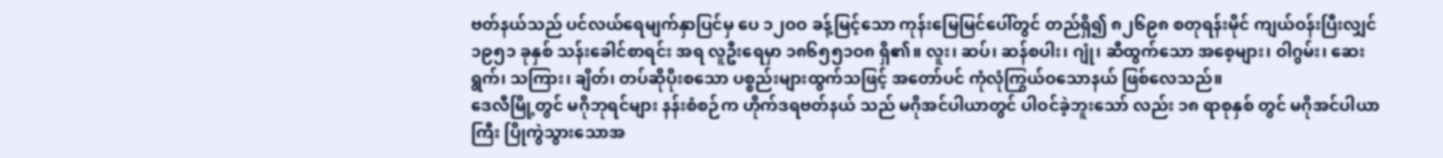ဗတ်နယ်သည် ပင်လယ်ရေမျက်နှာပြင်မှ ပေ ၁၂ဝဝ ခန့်မြင့်သော ကုန်းမြေမြင်ပေါ်တွင် တည်ရှိ၍ ၈၂၆၉၈ စတုရန်းမိုင် ကျယ်ဝန်းပြီးလျှင် ၁၉၅၁ ခုနှစ် သန်းခေါင်စာရင်း အရ လူဦးရေမှာ ၁၈၆၅၅၁ဝ၈ ရှိ၏။ လူး၊ ဆပ်၊ ဆန်စပါး၊ ဂျုံ၊ ဆီထွက်သော အစေ့များ၊ ဝါဂွမ်း၊ ဆေးရွက်၊ သကြား၊ ချိတ်၊ တပ်ဆိုပိုးစသော ပစ္စည်းများထွက်သဖြင့် အတော်ပင် ကုံလုံကြွယ်ဝသောနယ် ဖြစ်လေသည်။
ဒေလီမြို့တွင် မဂိုဘုရင်များ နန်းစံစဉ်က ဟိုက်ဒရဗတ်နယ် သည် မဂိုအင်ပါယာတွင် ပါဝင်ခဲ့ဘူးသော် လည်း ၁၈ ရာစုနှစ် တွင် မဂိုအင်ပါယာကြီး ပြိုကွဲသွားသောအ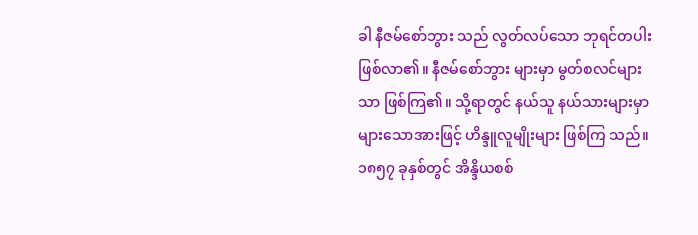ခါ နီဇမ်စော်ဘွား သည် လွတ်လပ်သော ဘုရင်တပါး ဖြစ်လာ၏။ နီဇမ်စော်ဘွား များမှာ မွတ်စလင်များသာ ဖြစ်ကြ၏။ သို့ရာတွင် နယ်သူ နယ်သားများမှာ များသောအားဖြင့် ဟိန္ဒူလူမျိုးများ ဖြစ်ကြ သည်။ ၁၈၅၇ ခုနှစ်တွင် အိန္ဒိယစစ်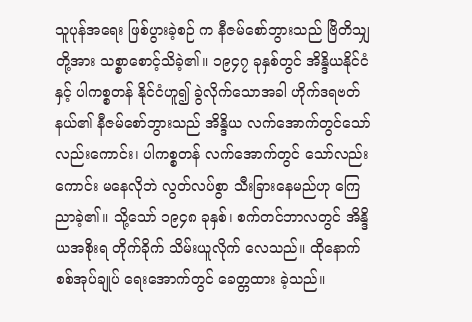သူပုန်အရေး ဖြစ်ပွားခဲ့စဉ် က နီဇမ်စော်ဘွားသည် ဗြိတိသျှတို့အား သစ္စာစောင့်သိခဲ့၏။ ၁၉၄၇ ခုနှစ်တွင် အိန္ဒိယနိုင်ငံနှင့် ပါကစ္စတန် နိုင်ငံဟူ၍ ခွဲလိုက်သောအခါ ဟိုက်ဒရဗတ်နယ်၏ နီဇမ်စော်ဘွားသည် အိန္ဒိယ လက်အောက်တွင်သော်လည်းကောင်း၊ ပါကစ္စတန် လက်အောက်တွင် သော်လည်းကောင်း မနေလိုဘဲ လွတ်လပ်စွာ သီးခြားနေမည်ဟု ကြေညာခဲ့၏။ သို့သော် ၁၉၄၈ ခုနှစ်၊ စက်တင်ဘာလတွင် အိန္ဒိယအစိုးရ တိုက်ခိုက် သိမ်းယူလိုက် လေသည်။ ထိုနောက် စစ်အုပ်ချုပ် ရေးအောက်တွင် ခေတ္တထား ခဲ့သည်။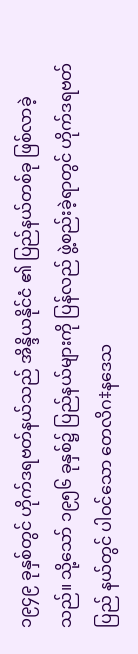၁၉၄၉ ခုနှစ်တွင် ဟိုက်ဒရဗတ်နယ်သည် အိန္ဒိယနိုင်ငံ ၏ ပြည်နယ်တစ်ခု ဖြစ်လာခဲ့သည်။ သို့သော် ၁၉၅၆ ခုနှစ်၌ ပြည်နယ်များကို ပြန်လည် ဖွဲ့စည်းခဲ့ရာတွင် ဟိုက်ဒရဗတ်ပြည် နယ်တွင် ပါဝင်သော တေလိဂ‡နဒေသ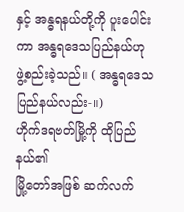နှင့် အန္ဓရနယ်တို့ကို ပူးပေါင်းကာ အန္ဓရဒေသပြည်နယ်ဟု ဖွဲ့စည်းခဲ့သည်။ ( အန္ဓရဒေသပြည်နယ်လည်း-။)
ဟိုက်ဒရဗတ်မြို့ကို ထိုပြည်နယ်၏
မြို့တော်အဖြစ် ဆက်လက်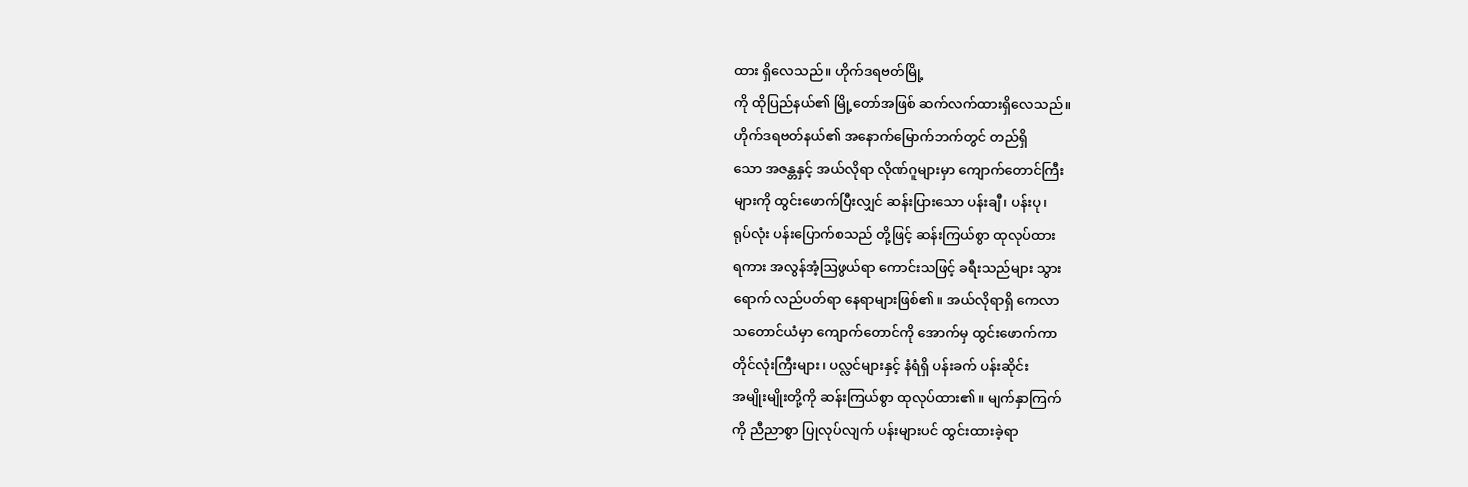ထား ရှိလေသည်။ ဟိုက်ဒရဗတ်မြို့
ကို ထိုပြည်နယ်၏ မြို့တော်အဖြစ် ဆက်လက်ထားရှိလေသည်။
ဟိုက်ဒရဗတ်နယ်၏ အနောက်မြောက်ဘက်တွင် တည်ရှိ
သော အဇန္တနှင့် အယ်လိုရာ လိုဏ်ဂူများမှာ ကျောက်တောင်ကြီး
များကို ထွင်းဖောက်ပြီးလျှင် ဆန်းပြားသော ပန်းချီ၊ ပန်းပု၊
ရုပ်လုံး ပန်းပြောက်စသည် တို့ဖြင့် ဆန်းကြယ်စွာ ထုလုပ်ထား
ရကား အလွန်အံ့ဩဖွယ်ရာ ကောင်းသဖြင့် ခရီးသည်များ သွား
ရောက် လည်ပတ်ရာ နေရာများဖြစ်၏။ အယ်လိုရာရှိ ကေလာ
သတောင်ယံမှာ ကျောက်တောင်ကို အောက်မှ ထွင်းဖောက်ကာ
တိုင်လုံးကြီးများ၊ ပလ္လင်များနှင့် နံရံရှိ ပန်းခက် ပန်းဆိုင်း
အမျိုးမျိုးတို့ကို ဆန်းကြယ်စွာ ထုလုပ်ထား၏။ မျက်နှာကြက်
ကို ညီညာစွာ ပြုလုပ်လျက် ပန်းများပင် ထွင်းထားခဲ့ရာ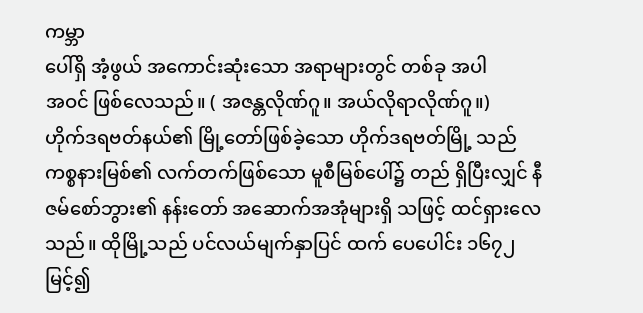ကမ္ဘာ
ပေါ်ရှိ အံ့ဖွယ် အကောင်းဆုံးသော အရာများတွင် တစ်ခု အပါ
အဝင် ဖြစ်လေသည်။ ( အဇန္တလိုဏ်ဂူ။ အယ်လိုရာလိုဏ်ဂူ။)
ဟိုက်ဒရဗတ်နယ်၏ မြို့တော်ဖြစ်ခဲ့သော ဟိုက်ဒရဗတ်မြို့ သည် ကစ္စနားမြစ်၏ လက်တက်ဖြစ်သော မူစီမြစ်ပေါ်၌ တည် ရှိပြီးလျှင် နီဇမ်စော်ဘွား၏ နန်းတော် အဆောက်အအုံများရှိ သဖြင့် ထင်ရှားလေသည်။ ထိုမြို့သည် ပင်လယ်မျက်နှာပြင် ထက် ပေပေါင်း ၁၆၇၂ မြင့်၍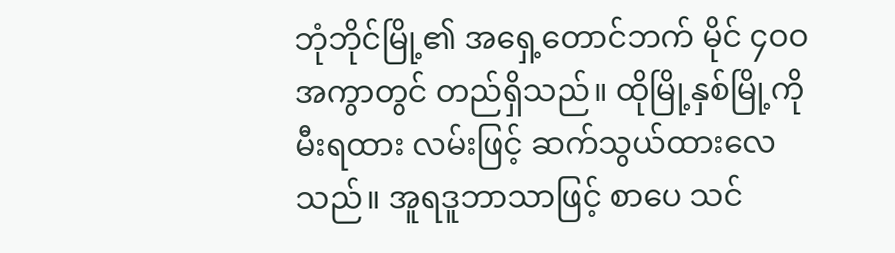ဘုံဘိုင်မြို့၏ အရှေ့တောင်ဘက် မိုင် ၄ဝဝ အကွာတွင် တည်ရှိသည်။ ထိုမြို့နှစ်မြို့ကို မီးရထား လမ်းဖြင့် ဆက်သွယ်ထားလေသည်။ အူရဒူဘာသာဖြင့် စာပေ သင်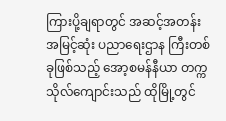ကြားပို့ချရာတွင် အဆင့်အတန်း အမြင့်ဆုံး ပညာရေးဌာန ကြီးတစ်ခုဖြစ်သည့် အော့စမန်နီယာ တက္ကသိုလ်ကျောင်းသည် ထိုမြို့တွင်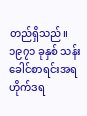တည်ရှိသည်။ ၁၉၇၁ ခုနှစ် သန်းခေါင်စာရင်းအရ ဟိုက်ဒရ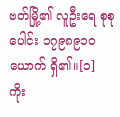ဗတ်မြို့၏ လူဦးရေ စုစုပေါင်း ၁၇၉၈၉၁ဝ ယောက် ရှိ၏။[၁]
ကိုး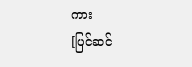ကား
[ပြင်ဆင်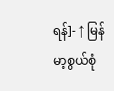ရန်]- ↑ မြန်မာ့စွယ်စုံ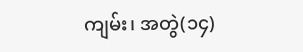ကျမ်း၊ အတွဲ(၁၄)